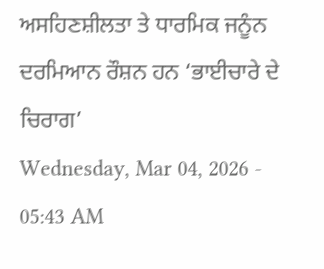ਅਸਹਿਣਸ਼ੀਲਤਾ ਤੇ ਧਾਰਮਿਕ ਜਨੂੰਨ ਦਰਮਿਆਨ ਰੌਸ਼ਨ ਹਨ ‘ਭਾਈਚਾਰੇ ਦੇ ਚਿਰਾਗ’
Wednesday, Mar 04, 2026 - 05:43 AM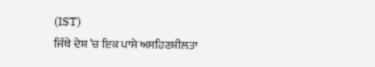(IST)
ਜਿੱਥੇ ਦੇਸ਼ ’ਚ ਇਕ ਪਾਸੇ ਅਸਹਿਣਸ਼ੀਲਤਾ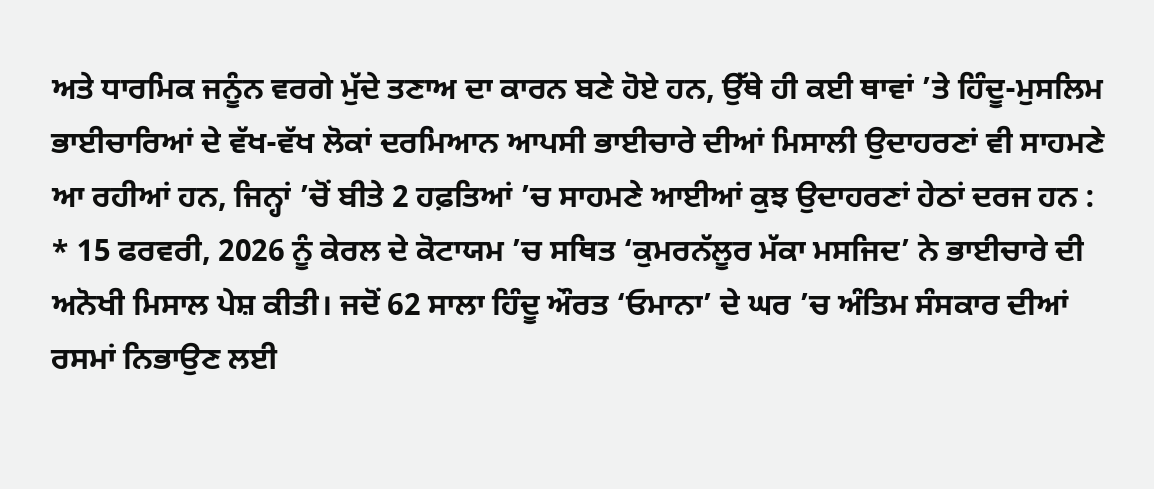ਅਤੇ ਧਾਰਮਿਕ ਜਨੂੰਨ ਵਰਗੇ ਮੁੱਦੇ ਤਣਾਅ ਦਾ ਕਾਰਨ ਬਣੇ ਹੋਏ ਹਨ, ਉੱਥੇ ਹੀ ਕਈ ਥਾਵਾਂ ’ਤੇ ਹਿੰਦੂ-ਮੁਸਲਿਮ ਭਾਈਚਾਰਿਆਂ ਦੇ ਵੱਖ-ਵੱਖ ਲੋਕਾਂ ਦਰਮਿਆਨ ਆਪਸੀ ਭਾਈਚਾਰੇ ਦੀਆਂ ਮਿਸਾਲੀ ਉਦਾਹਰਣਾਂ ਵੀ ਸਾਹਮਣੇ ਆ ਰਹੀਆਂ ਹਨ, ਜਿਨ੍ਹਾਂ ’ਚੋਂ ਬੀਤੇ 2 ਹਫ਼ਤਿਆਂ ’ਚ ਸਾਹਮਣੇ ਆਈਆਂ ਕੁਝ ਉਦਾਹਰਣਾਂ ਹੇਠਾਂ ਦਰਜ ਹਨ :
* 15 ਫਰਵਰੀ, 2026 ਨੂੰ ਕੇਰਲ ਦੇ ਕੋਟਾਯਮ ’ਚ ਸਥਿਤ ‘ਕੁਮਰਨੱਲੂਰ ਮੱਕਾ ਮਸਜਿਦ’ ਨੇ ਭਾਈਚਾਰੇ ਦੀ ਅਨੋਖੀ ਮਿਸਾਲ ਪੇਸ਼ ਕੀਤੀ। ਜਦੋਂ 62 ਸਾਲਾ ਹਿੰਦੂ ਔਰਤ ‘ਓਮਾਨਾ’ ਦੇ ਘਰ ’ਚ ਅੰਤਿਮ ਸੰਸਕਾਰ ਦੀਆਂ ਰਸਮਾਂ ਨਿਭਾਉਣ ਲਈ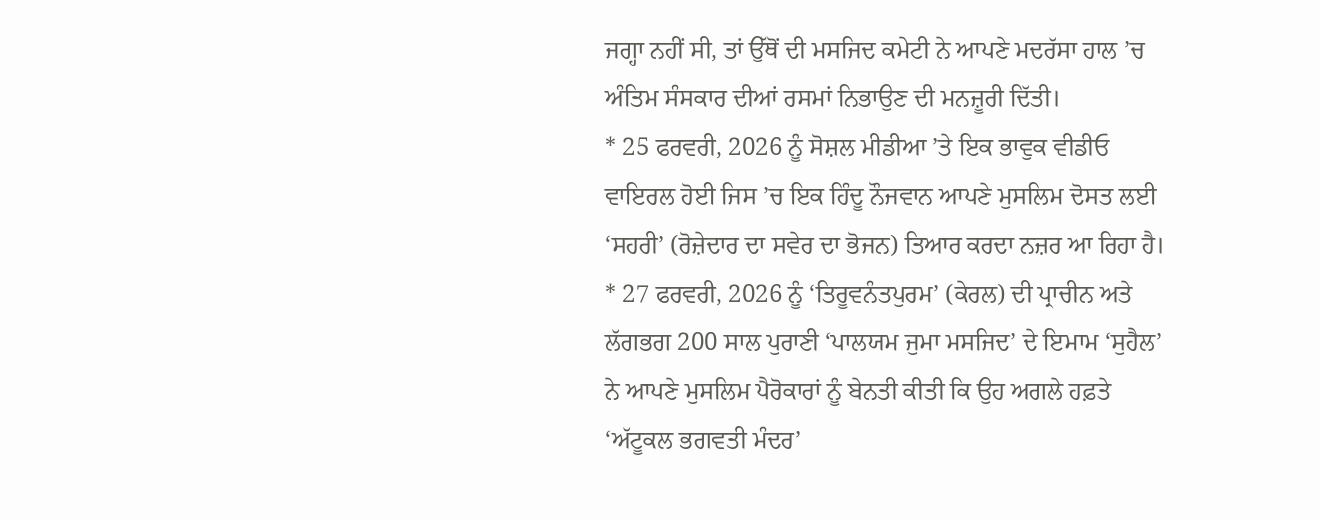ਜਗ੍ਹਾ ਨਹੀਂ ਸੀ, ਤਾਂ ਉੱਥੋਂ ਦੀ ਮਸਜਿਦ ਕਮੇਟੀ ਨੇ ਆਪਣੇ ਮਦਰੱਸਾ ਹਾਲ ’ਚ ਅੰਤਿਮ ਸੰਸਕਾਰ ਦੀਆਂ ਰਸਮਾਂ ਨਿਭਾਉਣ ਦੀ ਮਨਜ਼ੂਰੀ ਦਿੱਤੀ।
* 25 ਫਰਵਰੀ, 2026 ਨੂੰ ਸੋਸ਼ਲ ਮੀਡੀਆ ’ਤੇ ਇਕ ਭਾਵੁਕ ਵੀਡੀਓ ਵਾਇਰਲ ਹੋਈ ਜਿਸ ’ਚ ਇਕ ਹਿੰਦੂ ਨੌਜਵਾਨ ਆਪਣੇ ਮੁਸਲਿਮ ਦੋਸਤ ਲਈ ‘ਸਹਰੀ’ (ਰੋਜ਼ੇਦਾਰ ਦਾ ਸਵੇਰ ਦਾ ਭੋਜਨ) ਤਿਆਰ ਕਰਦਾ ਨਜ਼ਰ ਆ ਰਿਹਾ ਹੈ।
* 27 ਫਰਵਰੀ, 2026 ਨੂੰ ‘ਤਿਰੂਵਨੰਤਪੁਰਮ’ (ਕੇਰਲ) ਦੀ ਪ੍ਰਾਚੀਨ ਅਤੇ ਲੱਗਭਗ 200 ਸਾਲ ਪੁਰਾਣੀ ‘ਪਾਲਯਮ ਜੁਮਾ ਮਸਜਿਦ’ ਦੇ ਇਮਾਮ ‘ਸੁਹੈਲ’ ਨੇ ਆਪਣੇ ਮੁਸਲਿਮ ਪੈਰੋਕਾਰਾਂ ਨੂੰ ਬੇਨਤੀ ਕੀਤੀ ਕਿ ਉਹ ਅਗਲੇ ਹਫ਼ਤੇ ‘ਅੱਟੂਕਲ ਭਗਵਤੀ ਮੰਦਰ’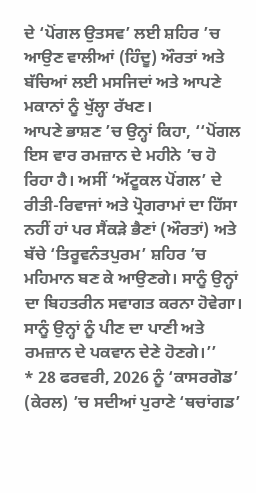ਦੇ ‘ਪੋਂਗਲ ਉਤਸਵ’ ਲਈ ਸ਼ਹਿਰ ’ਚ ਆਉਣ ਵਾਲੀਆਂ (ਹਿੰਦੂ) ਔਰਤਾਂ ਅਤੇ ਬੱਚਿਆਂ ਲਈ ਮਸਜਿਦਾਂ ਅਤੇ ਆਪਣੇ ਮਕਾਨਾਂ ਨੂੰ ਖੁੱਲ੍ਹਾ ਰੱਖਣ।
ਆਪਣੇ ਭਾਸ਼ਣ ’ਚ ਉਨ੍ਹਾਂ ਕਿਹਾ, ‘‘ਪੋਂਗਲ ਇਸ ਵਾਰ ਰਮਜ਼ਾਨ ਦੇ ਮਹੀਨੇ ’ਚ ਹੋ ਰਿਹਾ ਹੈ। ਅਸੀਂ ‘ਅੱਟੂਕਲ ਪੋਂਗਲ’ ਦੇ ਰੀਤੀ-ਰਿਵਾਜਾਂ ਅਤੇ ਪ੍ਰੋਗਰਾਮਾਂ ਦਾ ਹਿੱਸਾ ਨਹੀਂ ਹਾਂ ਪਰ ਸੈਂਕੜੇ ਭੈਣਾਂ (ਔਰਤਾਂ) ਅਤੇ ਬੱਚੇ ‘ਤਿਰੂਵਨੰਤਪੁਰਮ’ ਸ਼ਹਿਰ ’ਚ ਮਹਿਮਾਨ ਬਣ ਕੇ ਆਉਣਗੇ। ਸਾਨੂੰ ਉਨ੍ਹਾਂ ਦਾ ਬਿਹਤਰੀਨ ਸਵਾਗਤ ਕਰਨਾ ਹੋਵੇਗਾ। ਸਾਨੂੰ ਉਨ੍ਹਾਂ ਨੂੰ ਪੀਣ ਦਾ ਪਾਣੀ ਅਤੇ ਰਮਜ਼ਾਨ ਦੇ ਪਕਵਾਨ ਦੇਣੇ ਹੋਣਗੇ।’’
* 28 ਫਰਵਰੀ, 2026 ਨੂੰ ‘ਕਾਸਰਗੋਡ’ (ਕੇਰਲ) ’ਚ ਸਦੀਆਂ ਪੁਰਾਣੇ ‘ਥਚਾਂਗਡ’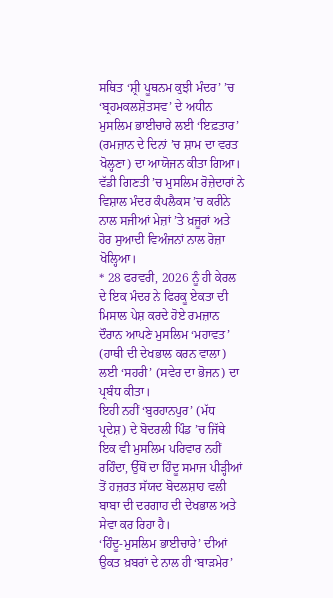ਸਥਿਤ ‘ਸ਼੍ਰੀ ਪੂਥਨਮ ਕੁਝੀ ਮੰਦਰ’ ’ਚ ‘ਬ੍ਰਹਮਕਲਸ਼ੋਤਸਵ’ ਦੇ ਅਧੀਨ ਮੁਸਲਿਮ ਭਾਈਚਾਰੇ ਲਈ ‘ਇਫ਼ਤਾਰ’ (ਰਮਜ਼ਾਨ ਦੇ ਦਿਨਾਂ ’ਚ ਸ਼ਾਮ ਦਾ ਵਰਤ ਖੋਲ੍ਹਣਾ) ਦਾ ਆਯੋਜਨ ਕੀਤਾ ਗਿਆ। ਵੱਡੀ ਗਿਣਤੀ ’ਚ ਮੁਸਲਿਮ ਰੋਜ਼ੇਦਾਰਾਂ ਨੇ ਵਿਸ਼ਾਲ ਮੰਦਰ ਕੰਪਲੈਕਸ ’ਚ ਕਰੀਨੇ ਨਾਲ ਸਜੀਆਂ ਮੇਜ਼ਾਂ ’ਤੇ ਖ਼ਜੂਰਾਂ ਅਤੇ ਹੋਰ ਸੁਆਦੀ ਵਿਅੰਜਨਾਂ ਨਾਲ ਰੋਜ਼ਾ ਖੋਲ੍ਹਿਆ।
* 28 ਫਰਵਰੀ, 2026 ਨੂੰ ਹੀ ਕੇਰਲ ਦੇ ਇਕ ਮੰਦਰ ਨੇ ਫਿਰਕੂ ਏਕਤਾ ਦੀ ਮਿਸਾਲ ਪੇਸ਼ ਕਰਦੇ ਹੋਏ ਰਮਜ਼ਾਨ ਦੌਰਾਨ ਆਪਣੇ ਮੁਸਲਿਮ ‘ਮਹਾਵਤ’ (ਹਾਥੀ ਦੀ ਦੇਖਭਾਲ ਕਰਨ ਵਾਲਾ) ਲਈ ‘ਸਹਰੀ’ (ਸਵੇਰ ਦਾ ਭੋਜਨ) ਦਾ ਪ੍ਰਬੰਧ ਕੀਤਾ।
ਇਹੀ ਨਹੀਂ ‘ਬੁਰਹਾਨਪੁਰ’ (ਮੱਧ ਪ੍ਰਦੇਸ਼) ਦੇ ਬੋਦਰਲੀ ਪਿੰਡ ’ਚ ਜਿੱਥੇ ਇਕ ਵੀ ਮੁਸਲਿਮ ਪਰਿਵਾਰ ਨਹੀਂ ਰਹਿੰਦਾ, ਉੱਥੋਂ ਦਾ ਹਿੰਦੂ ਸਮਾਜ ਪੀੜ੍ਹੀਆਂ ਤੋਂ ਹਜ਼ਰਤ ਸੱਯਦ ਬੋਦਲਸ਼ਾਹ ਵਲੀ ਬਾਬਾ ਦੀ ਦਰਗਾਹ ਦੀ ਦੇਖਭਾਲ ਅਤੇ ਸੇਵਾ ਕਰ ਰਿਹਾ ਹੈ।
‘ਹਿੰਦੂ-ਮੁਸਲਿਮ ਭਾਈਚਾਰੇ’ ਦੀਆਂ ਉਕਤ ਖ਼ਬਰਾਂ ਦੇ ਨਾਲ ਹੀ ‘ਬਾੜਮੇਰ’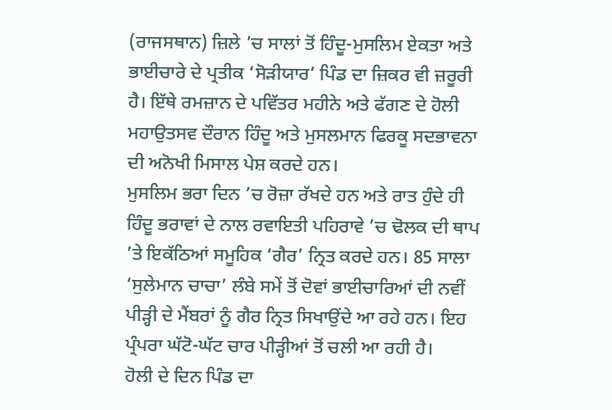(ਰਾਜਸਥਾਨ) ਜ਼ਿਲੇ ’ਚ ਸਾਲਾਂ ਤੋਂ ਹਿੰਦੂ-ਮੁਸਲਿਮ ਏਕਤਾ ਅਤੇ ਭਾਈਚਾਰੇ ਦੇ ਪ੍ਰਤੀਕ ‘ਸੋੜੀਯਾਰ’ ਪਿੰਡ ਦਾ ਜ਼ਿਕਰ ਵੀ ਜ਼ਰੂਰੀ ਹੈ। ਇੱਥੇ ਰਮਜ਼ਾਨ ਦੇ ਪਵਿੱਤਰ ਮਹੀਨੇ ਅਤੇ ਫੱਗਣ ਦੇ ਹੋਲੀ ਮਹਾਉਤਸਵ ਦੌਰਾਨ ਹਿੰਦੂ ਅਤੇ ਮੁਸਲਮਾਨ ਫਿਰਕੂ ਸਦਭਾਵਨਾ ਦੀ ਅਨੋਖੀ ਮਿਸਾਲ ਪੇਸ਼ ਕਰਦੇ ਹਨ।
ਮੁਸਲਿਮ ਭਰਾ ਦਿਨ ’ਚ ਰੋਜ਼ਾ ਰੱਖਦੇ ਹਨ ਅਤੇ ਰਾਤ ਹੁੰਦੇ ਹੀ ਹਿੰਦੂ ਭਰਾਵਾਂ ਦੇ ਨਾਲ ਰਵਾਇਤੀ ਪਹਿਰਾਵੇ ’ਚ ਢੋਲਕ ਦੀ ਥਾਪ ’ਤੇ ਇਕੱਠਿਆਂ ਸਮੂਹਿਕ ‘ਗੈਰ’ ਨ੍ਰਿਤ ਕਰਦੇ ਹਨ। 85 ਸਾਲਾ ‘ਸੁਲੇਮਾਨ ਚਾਚਾ’ ਲੰਬੇ ਸਮੇਂ ਤੋਂ ਦੋਵਾਂ ਭਾਈਚਾਰਿਆਂ ਦੀ ਨਵੀਂ ਪੀੜ੍ਹੀ ਦੇ ਮੈਂਬਰਾਂ ਨੂੰ ਗੈਰ ਨ੍ਰਿਤ ਸਿਖਾਉਂਦੇ ਆ ਰਹੇ ਹਨ। ਇਹ ਪ੍ਰੰਪਰਾ ਘੱਟੋ-ਘੱਟ ਚਾਰ ਪੀੜ੍ਹੀਆਂ ਤੋਂ ਚਲੀ ਆ ਰਹੀ ਹੈ।
ਹੋਲੀ ਦੇ ਦਿਨ ਪਿੰਡ ਦਾ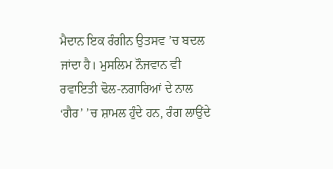ਮੈਦਾਨ ਇਕ ਰੰਗੀਨ ਉਤਸਵ ’ਚ ਬਦਲ ਜਾਂਦਾ ਹੈ। ਮੁਸਲਿਮ ਨੌਜਵਾਨ ਵੀ ਰਵਾਇਤੀ ਢੋਲ-ਨਗਾਰਿਆਂ ਦੇ ਨਾਲ ‘ਗੈਰ’ ’ਚ ਸ਼ਾਮਲ ਹੁੰਦੇ ਹਨ, ਰੰਗ ਲਾਉਂਦੇ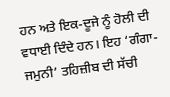ਹਨ ਅਤੇ ਇਕ-ਦੂਜੇ ਨੂੰ ਹੋਲੀ ਦੀ ਵਧਾਈ ਦਿੰਦੇ ਹਨ। ਇਹ ‘ਗੰਗਾ-ਜਮੁਨੀ’ ਤਹਿਜ਼ੀਬ ਦੀ ਸੱਚੀ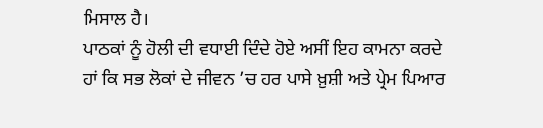ਮਿਸਾਲ ਹੈ।
ਪਾਠਕਾਂ ਨੂੰ ਹੋਲੀ ਦੀ ਵਧਾਈ ਦਿੰਦੇ ਹੋਏ ਅਸੀਂ ਇਹ ਕਾਮਨਾ ਕਰਦੇ ਹਾਂ ਕਿ ਸਭ ਲੋਕਾਂ ਦੇ ਜੀਵਨ ’ਚ ਹਰ ਪਾਸੇ ਖ਼ੁਸ਼ੀ ਅਤੇ ਪ੍ਰੇਮ ਪਿਆਰ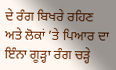ਦੇ ਰੰਗ ਬਿਖਰੇ ਰਹਿਣ ਅਤੇ ਲੋਕਾਂ ’ਤੇ ਪਿਆਰ ਦਾ ਇੰਨਾ ਗੂੜ੍ਹਾ ਰੰਗ ਚੜ੍ਹੇ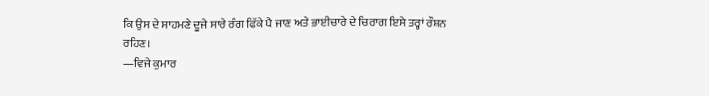ਕਿ ਉਸ ਦੇ ਸਾਹਮਣੇ ਦੂਜੇ ਸਾਰੇ ਰੰਗ ਫਿੱਕੇ ਪੈ ਜਾਣ ਅਤੇ ਭਾਈਚਾਰੇ ਦੇ ਚਿਰਾਗ ਇਸੇ ਤਰ੍ਹਾਂ ਰੌਸ਼ਨ ਰਹਿਣ।
—ਵਿਜੇ ਕੁਮਾਰ